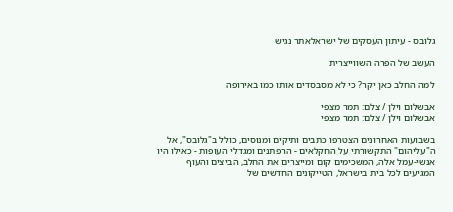גלובס - עיתון העסקים של ישראלאתר נגיש

העשב של הפרה השווייצרית

למה החלב כאן יקר? כי לא מסבסדים אותו כמו באירופה

אבשלום וילן / צלם: תמר מצפי
אבשלום וילן / צלם: תמר מצפי

בשבועות האחרונים הצטרפו כתבים ותיקים ומנוסים, כולל ב"גלובס", אל ה"עליהום" התקשורתי על החקלאים - הרפתנים ומגדלי העופות - כאילו היו אנשי-עמל אלה, המשכימים קום ומייצרים את החלב, הביצים והעוף המגיעים לכל בית בישראל, הטייקונים החדשים של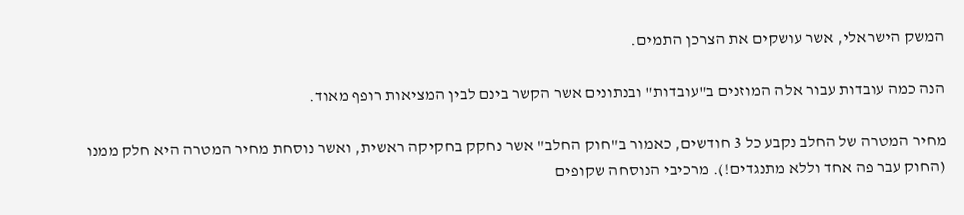המשק הישראלי, אשר עושקים את הצרכן התמים.

הנה כמה עובדות עבור אלה המוזנים ב"עובדות" ובנתונים אשר הקשר בינם לבין המציאות רופף מאוד.

מחיר המטרה של החלב נקבע כל 3 חודשים, כאמור ב"חוק החלב" אשר נחקק בחקיקה ראשית, ואשר נוסחת מחיר המטרה היא חלק ממנו (החוק עבר פה אחד וללא מתנגדים!). מרכיבי הנוסחה שקופים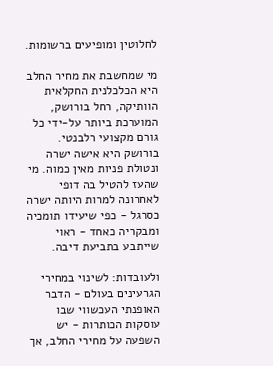לחלוטין ומופיעים ברשומות.

מי שמחשבת את מחיר החלב היא הכלכלנית החקלאית הוותיקה, רחל בורושק, המוערכת ביותר על-ידי כל גורם מקצועי רלבנטי. בורושק היא אישה ישרה ונטולת פניות מאין כמוה. מי שהעז להטיל בה דופי לאחרונה למרות היותה ישרה כסרגל - כפי שיעידו תומכיה ומבקריה כאחד - ראוי שייתבע בתביעת דיבה.

ולעובדות: לשינוי במחירי הגרעינים בעולם - הדבר האופנתי העכשווי שבו עוסקות הכותרות - יש השפעה על מחירי החלב, אך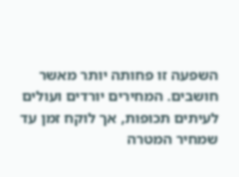השפעה זו פחותה יותר מאשר חושבים. המחירים יורדים ועולים לעיתים תכופות, אך לוקח זמן עד שמחיר המטרה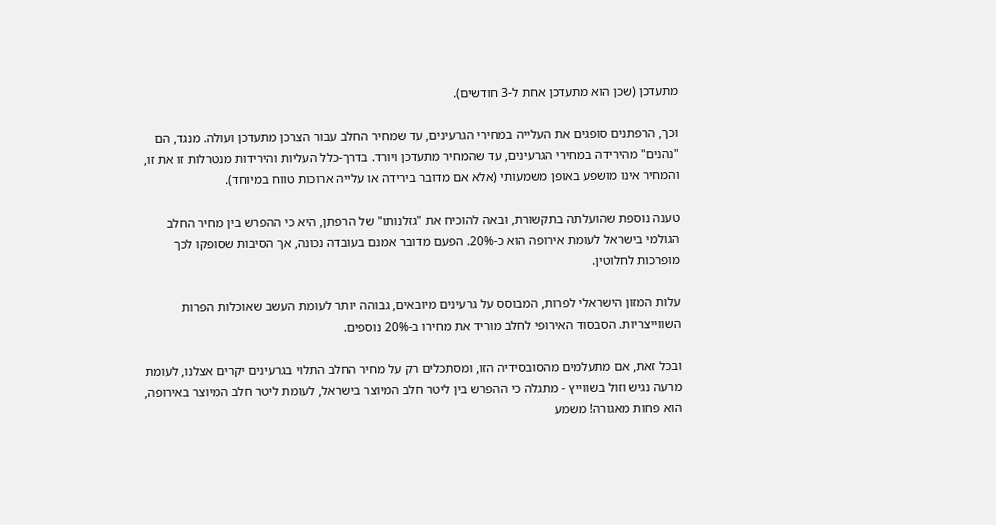מתעדכן (שכן הוא מתעדכן אחת ל-3 חודשים).

וכך, הרפתנים סופגים את העלייה במחירי הגרעינים, עד שמחיר החלב עבור הצרכן מתעדכן ועולה. מנגד, הם "נהנים" מהירידה במחירי הגרעינים, עד שהמחיר מתעדכן ויורד. בדרך-כלל העליות והירידות מנטרלות זו את זו, והמחיר אינו מושפע באופן משמעותי (אלא אם מדובר בירידה או עלייה ארוכות טווח במיוחד).

טענה נוספת שהועלתה בתקשורת, ובאה להוכיח את "גזלנותו" של הרפתן, היא כי ההפרש בין מחיר החלב הגולמי בישראל לעומת אירופה הוא כ-20%. הפעם מדובר אמנם בעובדה נכונה, אך הסיבות שסופקו לכך מופרכות לחלוטין.

עלות המזון הישראלי לפרות, המבוסס על גרעינים מיובאים, גבוהה יותר לעומת העשב שאוכלות הפרות השווייצריות. הסבסוד האירופי לחלב מוריד את מחירו ב-20% נוספים.

ובכל זאת, אם מתעלמים מהסובסידיה הזו, ומסתכלים רק על מחיר החלב התלוי בגרעינים יקרים אצלנו, לעומת מרעה נגיש וזול בשווייץ - מתגלה כי ההפרש בין ליטר חלב המיוצר בישראל, לעומת ליטר חלב המיוצר באירופה, הוא פחות מאגורה! משמע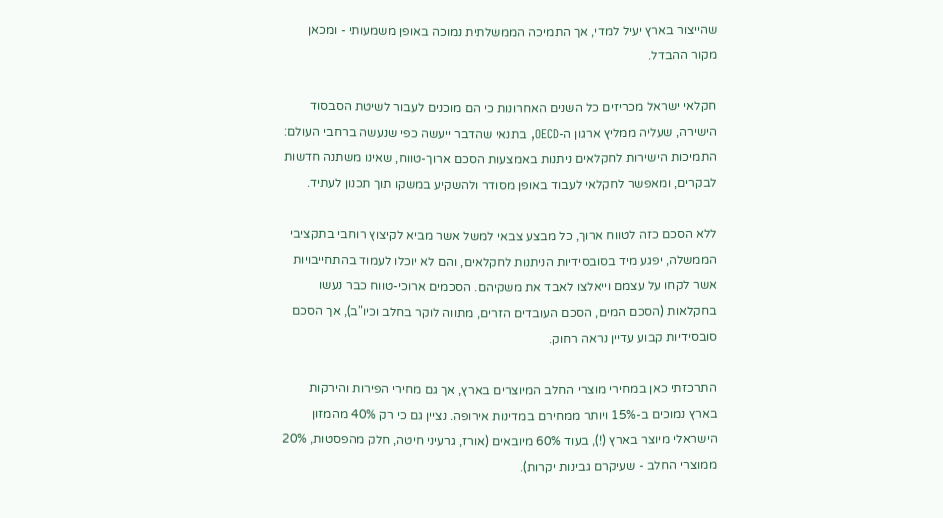שהייצור בארץ יעיל למדי, אך התמיכה הממשלתית נמוכה באופן משמעותי - ומכאן מקור ההבדל.

חקלאי ישראל מכריזים כל השנים האחרונות כי הם מוכנים לעבור לשיטת הסבסוד הישירה, שעליה ממליץ ארגון ה-OECD, בתנאי שהדבר ייעשה כפי שנעשה ברחבי העולם: התמיכות הישירות לחקלאים ניתנות באמצעות הסכם ארוך-טווח, שאינו משתנה חדשות לבקרים, ומאפשר לחקלאי לעבוד באופן מסודר ולהשקיע במשקו תוך תכנון לעתיד.

ללא הסכם כזה לטווח ארוך, כל מבצע צבאי למשל אשר מביא לקיצוץ רוחבי בתקציבי הממשלה, יפגע מיד בסובסידיות הניתנות לחקלאים, והם לא יוכלו לעמוד בהתחייבויות אשר לקחו על עצמם וייאלצו לאבד את משקיהם. הסכמים ארוכי-טווח כבר נעשו בחקלאות (הסכם המים, הסכם העובדים הזרים, מתווה לוקר בחלב וכיו"ב), אך הסכם סובסידיות קבוע עדיין נראה רחוק.

התרכזתי כאן במחירי מוצרי החלב המיוצרים בארץ, אך גם מחירי הפירות והירקות בארץ נמוכים ב-15% ויותר ממחירם במדינות אירופה. נציין גם כי רק 40% מהמזון הישראלי מיוצר בארץ (!), בעוד 60% מיובאים (אורז, גרעיני חיטה, חלק מהפסטות, 20% ממוצרי החלב - שעיקרם גבינות יקרות).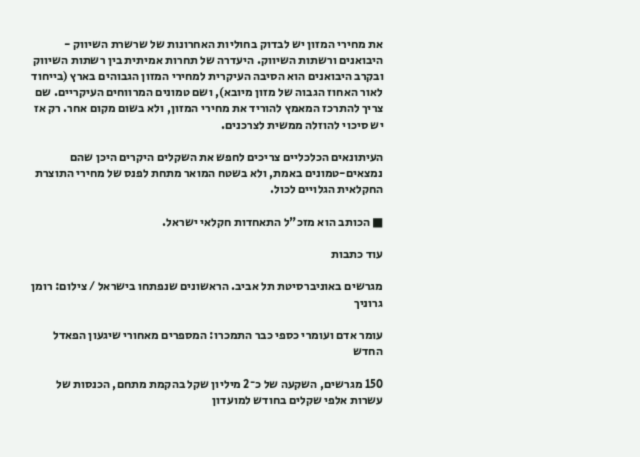את מחירי המזון יש לבדוק בחוליות האחרונות של שרשרת השיווק - היבואנים ורשתות השיווק. היעדרה של תחרות אמיתית בין רשתות השיווק ובקרב היבואנים הוא הסיבה העיקרית למחירי המזון הגבוהים בארץ (בייחוד לאור האחוז הגבוה של מזון מיובא), ושם טמונים המרווחים העיקריים. שם צריך להתרכז המאמץ להוריד את מחירי המזון, ולא בשום מקום אחר. רק אז יש סיכוי להוזלה ממשית לצרכנים.

העיתונאים הכלכליים צריכים לחפש את השקלים היקרים היכן שהם נמצאים-טמונים באמת, ולא בשטח המואר מתחת לפנס של מחירי התוצרת החקלאית הגלויים לכול.

■ הכותב הוא מזכ"ל התאחדות חקלאי ישראל.

עוד כתבות

מגרשים באוניברסיטת תל אביב. הראשונים שנפתחו בישראל / צילום: רומן גרוניך

עומר אדם ועומרי כספי כבר התמכרו: המספרים מאחורי שיגעון הפאדל החדש

150 מגרשים, השקעה של כ־2 מיליון שקל בהקמת מתחם, הכנסות של עשרות אלפי שקלים בחודש למועדון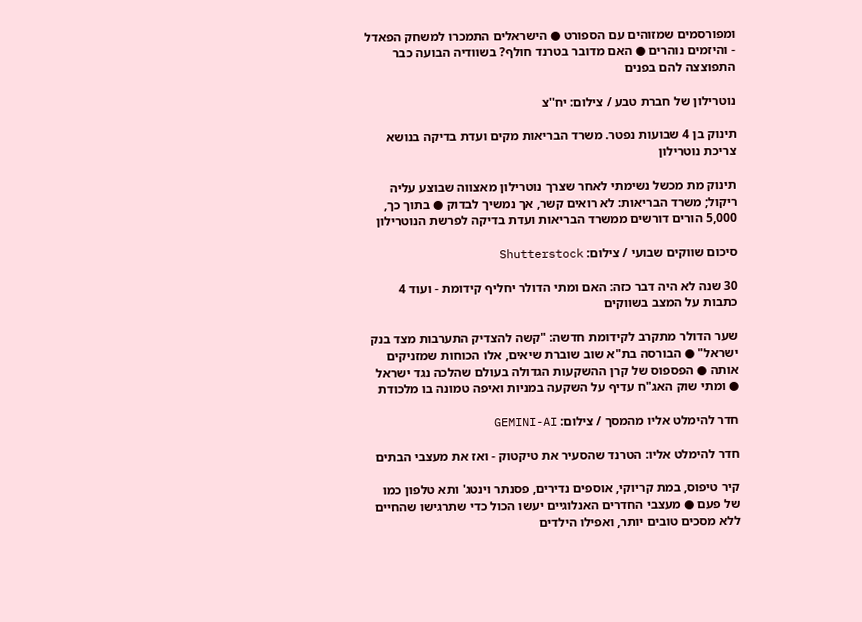ומפורסמים שמזוהים עם הספורט ● הישראלים התמכרו למשחק הפאדל - והיזמים נוהרים ● האם מדובר בטרנד חולף? בשוודיה הבועה כבר התפוצצה להם בפנים

נוטרילון של חברת טבע / צילום: יח''צ

תינוק בן 4 שבועות נפטר. משרד הבריאות מקים ועדת בדיקה בנושא צריכת נוטרילון

תינוק מת מכשל נשימתי לאחר שצרך נוטרילון מאצווה שבוצע עליה ריקול; משרד הבריאות: לא רואים קשר, אך נמשיך לבדוק ● בתוך כך, 5,000 הורים דורשים ממשרד הבריאות ועדת בדיקה לפרשת הנוטרילון

סיכום שווקים שבועי / צילום: Shutterstock

30 שנה לא היה דבר כזה: האם ומתי הדולר יחליף קידומת - ועוד 4 כתבות על המצב בשווקים

שער הדולר מתקרב לקידומת חדשה: "קשה להצדיק התערבות מצד בנק ישראל" ● הבורסה בת"א שוב שוברת שיאים, אלו הכוחות שמזניקים אותה ● הפספוס של קרן ההשקעות הגדולה בעולם שהלכה נגד ישראל ● ומתי שוק האג"ח עדיף על השקעה במניות ואיפה טמונה בו מלכודת

חדר להימלט אליו מהמסך / צילום: GEMINI-AI

חדר להימלט אליו: הטרנד שהסעיר את טיקטוק - ואז את מעצבי הבתים

קיר טיפוס, במת קריוקי, אוספים נדירים, פסנתר וינטג' ותא טלפון כמו של פעם ● מעצבי החדרים האנלוגיים יעשו הכול כדי שתרגישו שהחיים ללא מסכים טובים יותר, ואפילו הילדים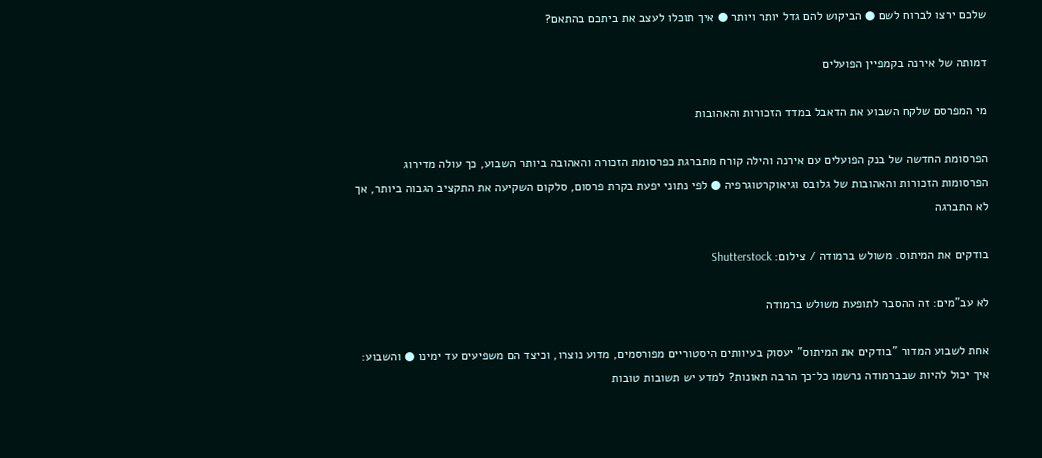שלכם ירצו לברוח לשם ● הביקוש להם גדל יותר ויותר ● איך תוכלו לעצב את ביתכם בהתאם?

דמותה של אירנה בקמפיין הפועלים

מי המפרסם שלקח השבוע את הדאבל במדד הזכורות והאהובות

הפרסומת החדשה של בנק הפועלים עם אירנה והילה קורח מתברגת כפרסומת הזכורה והאהובה ביותר השבוע, כך עולה מדירוג הפרסומות הזכורות והאהובות של גלובס וגיאוקרטוגרפיה ● לפי נתוני יפעת בקרת פרסום, סלקום השקיעה את התקציב הגבוה ביותר, אך לא התברגה

בודקים את המיתוס. משולש ברמודה / צילום: Shutterstock

לא עב"מים: זה ההסבר לתופעת משולש ברמודה

אחת לשבוע המדור "בודקים את המיתוס" יעסוק בעיוותים היסטוריים מפורסמים, מדוע נוצרו, וכיצד הם משפיעים עד ימינו ● והשבוע: איך יכול להיות שבברמודה נרשמו כל־כך הרבה תאונות? למדע יש תשובות טובות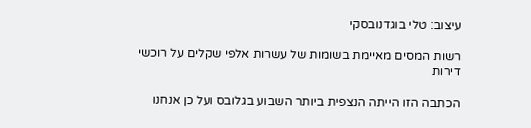עיצוב: טלי בוגדנובסקי

רשות המסים מאיימת בשומות של עשרות אלפי שקלים על רוכשי דירות

הכתבה הזו הייתה הנצפית ביותר השבוע בגלובס ועל כן אנחנו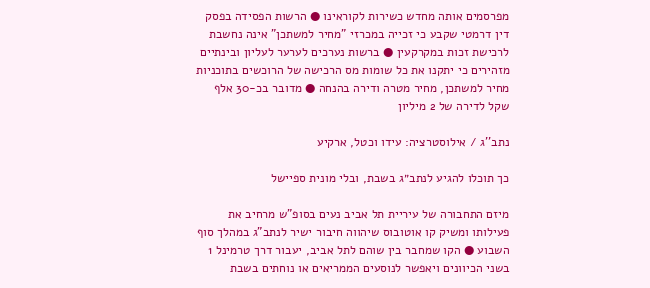מפרסמים אותה מחדש כשירות לקוראינו ● הרשות הפסידה בפסק דין דרמטי שקבע כי זכייה במכרזי "מחיר למשתכן" אינה נחשבת לרכישת זכות במקרקעין ● ברשות נערכים לערער לעליון ובינתיים מזהירים כי יתקנו את כל שומות מס הרכישה של הרוכשים בתוכניות מחיר למשתכן, מחיר מטרה ודירה בהנחה ● מדובר בכ-30 אלף שקל לדירה של 2 מיליון

נתב''ג / אילוסטרציה: עידו וכטל, ארקיע

כך תוכלו להגיע לנתב״ג בשבת, ובלי מונית ספיישל

מיזם התחבורה של עיריית תל אביב נעים בסופ"ש מרחיב את פעילותו ומשיק קו אוטובוס שיהווה חיבור ישיר לנתב”ג במהלך סוף השבוע ● הקו שמחבר בין שוהם לתל אביב, יעבור דרך טרמינל 1 בשני הכיוונים ויאפשר לנוסעים הממריאים או נוחתים בשבת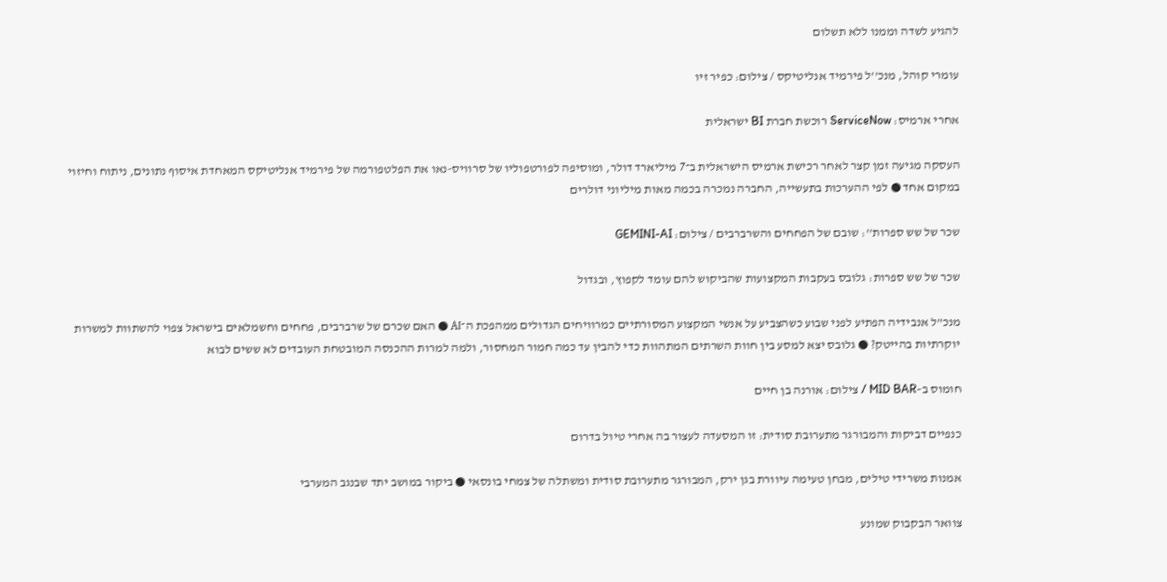להגיע לשדה וממנו ללא תשלום

עומרי קוהל, מנכ''ל פירמיד אנליטיקס / צילום: כפיר זיו

אחרי ארמיס: ServiceNow רוכשת חברת BI ישראלית

העסקה מגיעה זמן קצר לאחר רכישת ארמיס הישראלית ב־7 מיליארד דולר, ומוסיפה לפורטפוליו של סרוויס-נאו את הפלטפורמה של פירמיד אנליטיקס המאחדת איסוף נתונים, ניתוח וחיזוי במקום אחד ● לפי ההערכות בתעשייה, החברה נמכרה בכמה מאות מיליוני דולרים

שכר של שש ספרות'': שובם של הפחחים והשרברבים / צילום: GEMINI-AI

שכר של שש ספרות: גלובס בעקבות המקצועות שהביקוש להם עומד לקפוץ, ובגדול

מנכ"ל אנבידיה הפתיע לפני שבוע כשהצביע על אנשי המקצוע המסורתיים כמרוויחים הגדולים ממהפכת ה־AI ● האם שכרם של שרברבים, פחחים וחשמלאים בישראל צפוי להשתוות למשרות יוקרתיות בהייטק? ● גלובס יצא למסע בין חוות השרתים המתהוות כדי להבין עד כמה חמור המחסור, ולמה למרות ההכנסה המובטחת העובדים לא ששים לבוא

חומוס ב–MID BAR / צילום: אורנה בן חיים

כנפיים דביקות והמבורגר מתערובת סודית: זו המסעדה לעצור בה אחרי טיול בדרום

אמנות משרידי טילים, מבחן טעימה עיוורת בגן ירק, המבורגר מתערובת סודית ומשתלה של צמחי בונסאי ● ביקור במושב יתד שבנגב המערבי

צוואר הבקבוק שמונע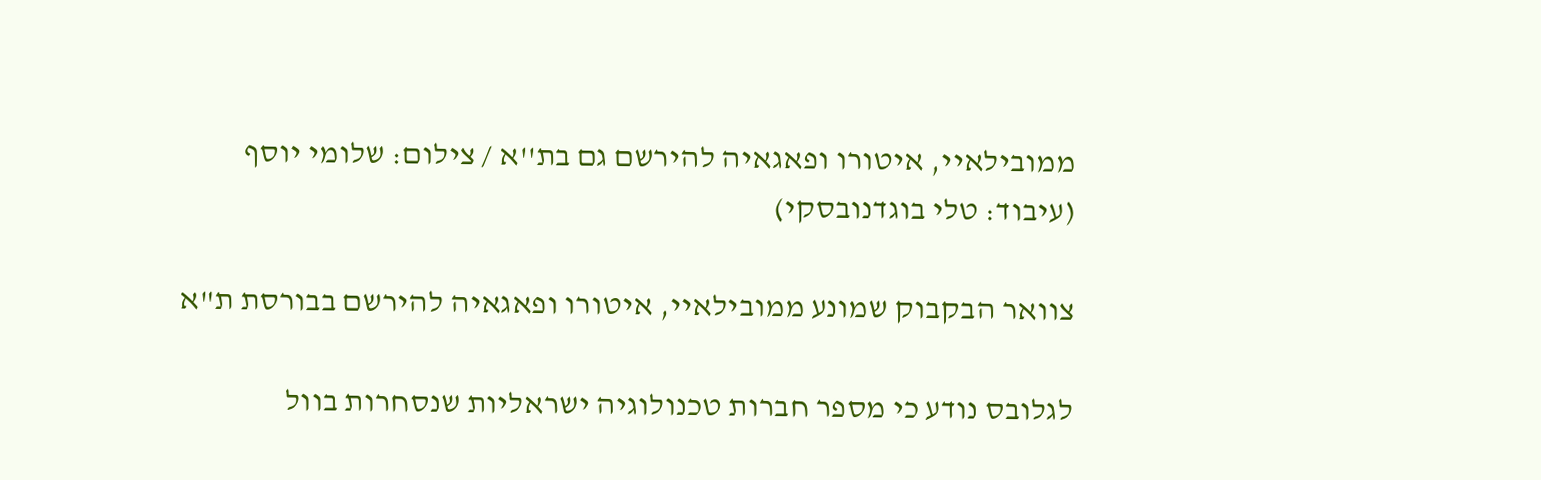ממובילאיי, איטורו ופאגאיה להירשם גם בת''א / צילום: שלומי יוסף (עיבוד: טלי בוגדנובסקי)

צוואר הבקבוק שמונע ממובילאיי, איטורו ופאגאיה להירשם בבורסת ת"א

לגלובס נודע כי מספר חברות טכנולוגיה ישראליות שנסחרות בוול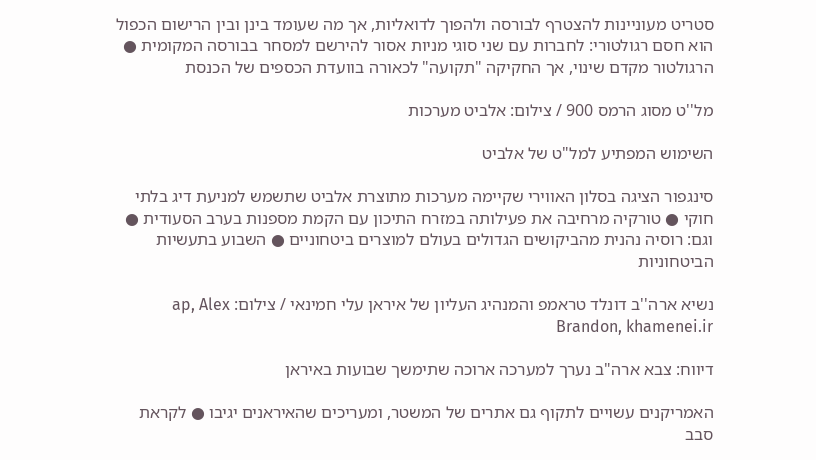סטריט מעוניינות להצטרף לבורסה ולהפוך לדואליות, אך מה שעומד בינן ובין הרישום הכפול הוא חסם רגולטורי: לחברות עם שני סוגי מניות אסור להירשם למסחר בבורסה המקומית ● הרגולטור מקדם שינוי, אך החקיקה "תקועה" לכאורה בוועדת הכספים של הכנסת

מל''ט מסוג הרמס 900 / צילום: אלביט מערכות

השימוש המפתיע למל"ט של אלביט

סינגפור הציגה בסלון האווירי שקיימה מערכות מתוצרת אלביט שתשמש למניעת דיג בלתי חוקי ● טורקיה מרחיבה את פעילותה במזרח התיכון עם הקמת מספנות בערב הסעודית ● וגם: רוסיה נהנית מהביקושים הגדולים בעולם למוצרים ביטחוניים ● השבוע בתעשיות הביטחוניות

נשיא ארה''ב דונלד טראמפ והמנהיג העליון של איראן עלי חמינאי / צילום: ap, Alex Brandon, khamenei.ir

דיווח: צבא ארה"ב נערך למערכה ארוכה שתימשך שבועות באיראן

האמריקנים עשויים לתקוף גם אתרים של המשטר, ומעריכים שהאיראנים יגיבו ● לקראת סבב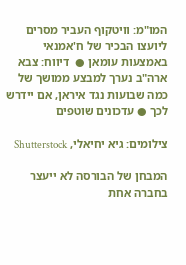המו"מ: וויטקוף העביר מסרים ליועצו הבכיר של ח'אמנאי באמצעות עומאן ●  דיווח: צבא ארה"ב נערך למבצע ממושך של כמה שבועות נגד איראן, אם יידרש לכך ● עדכונים שוטפים

צילומים: גיא יחיאלי, Shutterstock

המבחן של הבורסה לא ייעצר בחברה אחת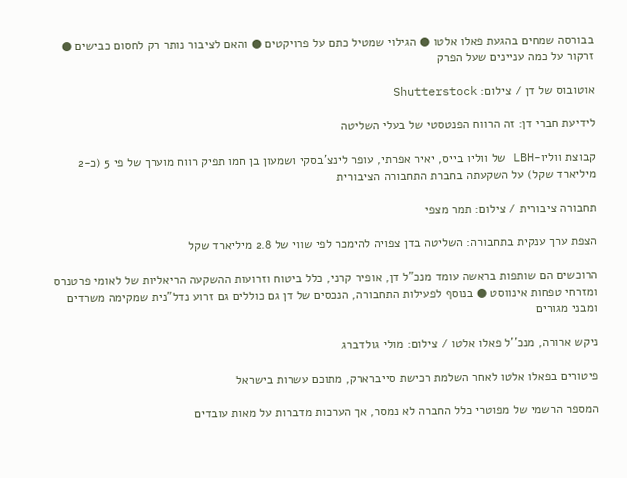בבורסה שמחים בהגעת פאלו אלטו ● הגילוי שמטיל כתם על פרויקטים ● והאם לציבור נותר רק לחסום כבישים ● זרקור על כמה עניינים שעל הפרק

אוטובוס של דן / צילום: Shutterstock

לידיעת חברי דן: זה הרווח הפנטסטי של בעלי השליטה

קבוצת ווליו-LBH של ווליו בייס, יאיר אפרתי, עופר לינצ'בסקי ושמעון בן חמו תפיק רווח מוערך של פי 5 (כ-2 מיליארד שקל) על השקעתה בחברת התחבורה הציבורית

תחבורה ציבורית / צילום: תמר מצפי

הצפת ערך ענקית בתחבורה: השליטה בדן צפויה להימכר לפי שווי של 2.8 מיליארד שקל

הרוכשים הם שותפות בראשה עומד מנכ"ל דן, אופיר קרני, כלל ביטוח וזרועות ההשקעה הריאליות של לאומי פרטנרס ומזרחי טפחות אינווסט ● בנוסף לפעילות התחבורה, הנכסים של דן גם כוללים גם זרוע נדל"נית שמקימה משרדים ומבני מגורים

ניקש ארורה, מנכ''ל פאלו אלטו / צילום: מולי גולדברג

פיטורים בפאלו אלטו לאחר השלמת רכישת סייברארק, מתוכם עשרות בישראל

המספר הרשמי של מפוטרי כלל החברה לא נמסר, אך הערכות מדברות על מאות עובדים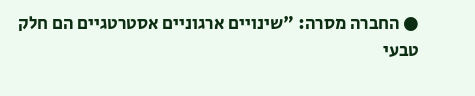● החברה מסרה: "שינויים ארגוניים אסטרטגיים הם חלק טבעי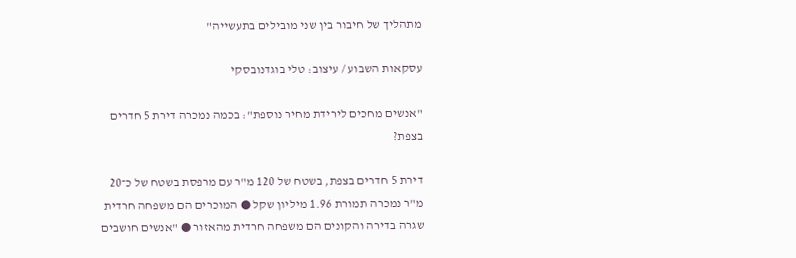מתהליך של חיבור בין שני מובילים בתעשייה"

עסקאות השבוע / עיצוב: טלי בוגדנובסקי

"אנשים מחכים לירידת מחיר נוספת": בכמה נמכרה דירת 5 חדרים בצפת?

דירת 5 חדרים בצפת, בשטח של 120 מ"ר עם מרפסת בשטח של כ־20 מ"ר נמכרה תמורת 1.96 מיליון שקל ● המוכרים הם משפחה חרדית שגרה בדירה והקונים הם משפחה חרדית מהאזור ● "אנשים חושבים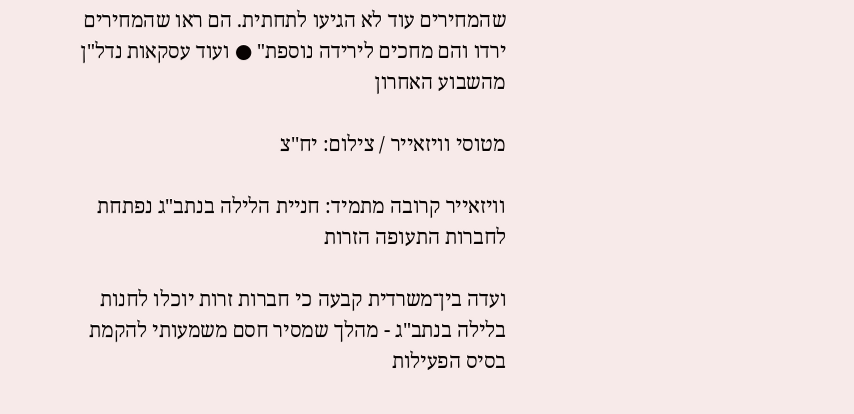שהמחירים עוד לא הגיעו לתחתית. הם ראו שהמחירים ירדו והם מחכים לירידה נוספת" ● ועוד עסקאות נדל"ן מהשבוע האחרון

מטוסי וויזאייר / צילום: יח''צ

וויזאייר קרובה מתמיד: חניית הלילה בנתב"ג נפתחת לחברות התעופה הזרות

ועדה בין־משרדית קבעה כי חברות זרות יוכלו לחנות בלילה בנתב"ג - מהלך שמסיר חסם משמעותי להקמת בסיס הפעילות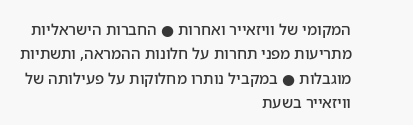המקומי של וויזאייר ואחרות ● החברות הישראליות מתריעות מפני תחרות על חלונות ההמראה, ותשתיות מוגבלות ● במקביל נותרו מחלוקות על פעילותה של וויזאייר בשעת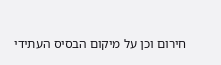חירום וכן על מיקום הבסיס העתידי